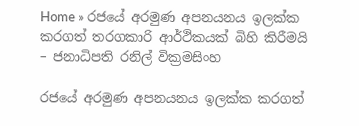Home » රජයේ අරමුණ අපනයනය ඉලක්ක කරගත් තරගකාරි ආර්ථිකයක් බිහි කිරීමයි – ජනාධිපති රනිල් වික්‍රමසිංහ

රජයේ අරමුණ අපනයනය ඉලක්ක කරගත්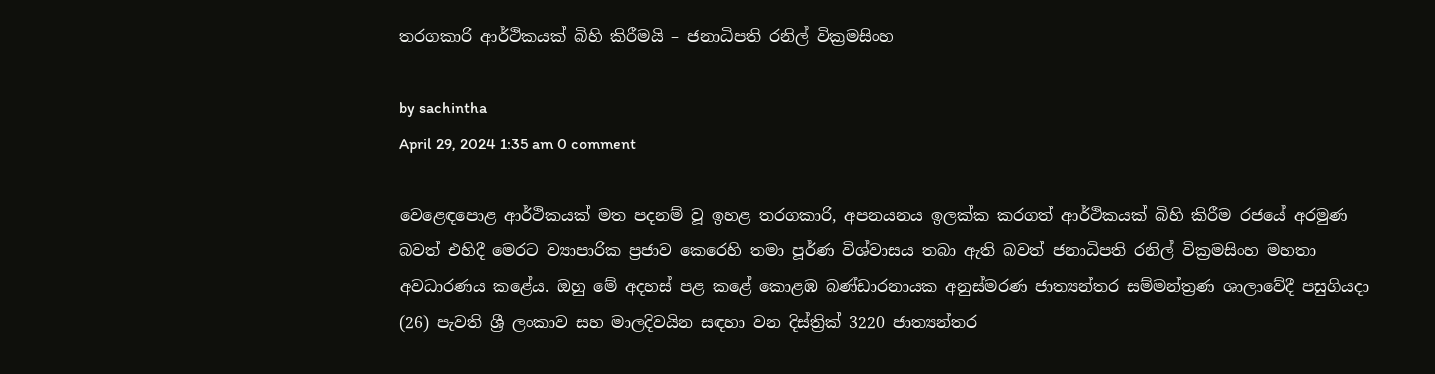තරගකාරි ආර්ථිකයක් බිහි කිරීමයි – ජනාධිපති රනිල් වික්‍රමසිංහ

by sachintha
April 29, 2024 1:35 am 0 comment

වෙළෙඳපොළ ආර්ථිකයක් මත පදනම් වූ ඉහළ තරගකාරි, අපනයනය ඉලක්ක කරගත් ආර්ථිකයක් බිහි කිරීම රජයේ අරමුණ බවත් එහිදී මෙරට ව්‍යාපාරික ප්‍රජාව කෙරෙහි තමා පූර්ණ විශ්වාසය තබා ඇති බවත් ජනාධිපති රනිල් වික්‍රමසිංහ මහතා අවධාරණය කළේය. ඔහු මේ අදහස් පළ කළේ කොළඹ බණ්ඩාරනායක අනුස්මරණ ජාත්‍යන්තර සම්මන්ත්‍රණ ශාලාවේදී පසුගියදා (26) පැවති ශ්‍රී ලංකාව සහ මාලදිවයින සඳහා වන දිස්ත්‍රික් 3220 ජාත්‍යන්තර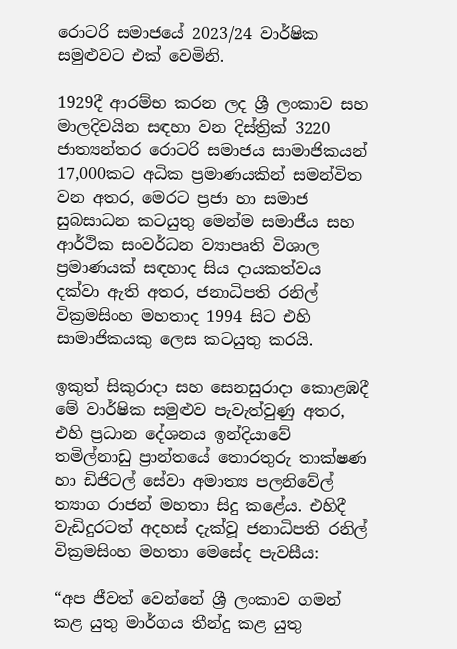රොටරි සමාජයේ 2023/24 වාර්ෂික සමුළුවට එක් වෙමිනි.

1929දී ආරම්භ කරන ලද ශ්‍රී ලංකාව සහ මාලදිවයින සඳහා වන දිස්ත්‍රික් 3220 ජාත්‍යන්තර රොටරි සමාජය සාමාජිකයන් 17,000කට අධික ප්‍රමාණයකින් සමන්විත වන අතර, මෙරට ප්‍රජා හා සමාජ සුබසාධන කටයුතු මෙන්ම සමාජීය සහ ආර්ථික සංවර්ධන ව්‍යාපෘති විශාල ප්‍රමාණයක් සඳහාද සිය දායකත්වය දක්වා ඇති අතර, ජනාධිපති රනිල් වික්‍රමසිංහ මහතාද 1994 සිට එහි සාමාජිකයකු ලෙස කටයුතු කරයි.

ඉකුත් සිකුරාදා සහ සෙනසුරාදා කොළඹදී මේ වාර්ෂික සමුළුව පැවැත්වුණු අතර, එහි ප්‍රධාන දේශනය ඉන්දියාවේ තමිල්නාඩු ප්‍රාන්තයේ තොරතුරු තාක්ෂණ හා ඩිජිටල් සේවා අමාත්‍ය පලනිවේල් ත්‍යාග රාජන් මහතා සිදු කළේය. එහිදී වැඩිදුරටත් අදහස් දැක්වූ ජනාධිපති රනිල් වික්‍රමසිංහ මහතා මෙසේද පැවසීය:

“අප ජීවත් වෙන්නේ ශ්‍රී ලංකාව ගමන් කළ යුතු මාර්ගය තීන්දු කළ යුතු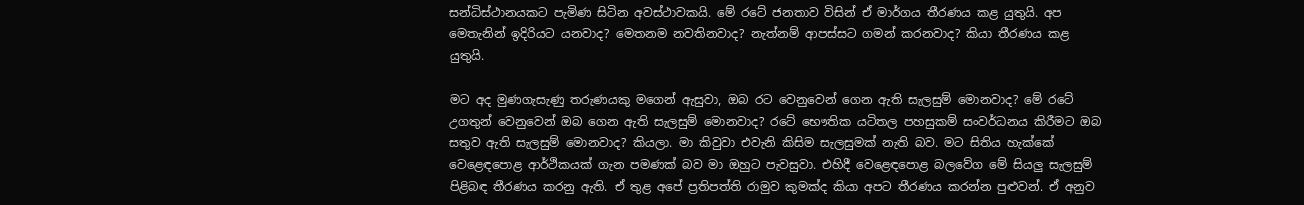සන්ධිස්ථානයකට පැමිණ සිටින අවස්ථාවකයි. මේ රටේ ජනතාව විසින් ඒ මාර්ගය තීරණය කළ යුතුයි. අප මෙතැනින් ඉදිරියට යනවාද? මෙතනම නවතිනවාද? නැත්නම් ආපස්සට ගමන් කරනවාද? කියා තීරණය කළ යුතුයි.

මට අද මුණගැසැණු තරුණයකු මගෙන් ඇසුවා, ඔබ රට වෙනුවෙන් ගෙන ඇති සැලසුම් මොනවාද? මේ රටේ උගතුන් වෙනුවෙන් ඔබ ගෙන ඇති සැලසුම් මොනවාද? රටේ භෞතික යටිතල පහසුකම් සංවර්ධනය කිරීමට ඔබ සතුව ඇති සැලසුම් මොනවාද? කියලා. මා කිවුවා එවැනි කිසිම සැලසුමක් නැති බව. මට සිතිය හැක්කේ වෙළෙඳපොළ ආර්ථිකයක් ගැන පමණක් බව මා ඔහුට පැවසුවා. එහිදී වෙළෙඳපොළ බලවේග මේ සියලු සැලසුම් පිළිබඳ තීරණය කරනු ඇති. ඒ තුළ අපේ ප්‍රතිපත්ති රාමුව කුමක්ද කියා අපට තීරණය කරන්න පුළුවන්. ඒ අනුව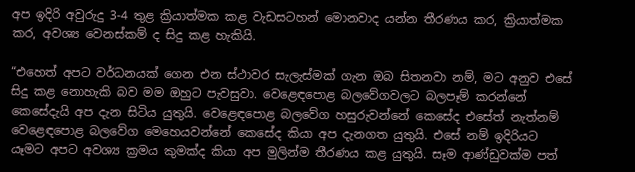අප ඉදිරි අවුරුදු 3-4 තුළ ක්‍රියාත්මක කළ වැඩසටහන් මොනවාද යන්න තීරණය කර, ක්‍රියාත්මක කර, අවශ්‍ය වෙනස්කම් ද සිදු කළ හැකියි.

“එහෙත් අපට වර්ධනයක් ගෙන එන ස්ථාවර සැලැස්මක් ගැන ඔබ සිතනවා නම්, මට අනුව එසේ සිදු කළ නොහැකි බව මම ඔහුට පැවසුවා. වෙළෙඳපොළ බලවේගවලට බලපෑම් කරන්නේ කෙසේදැයි අප දැන සිටිය යුතුයි. වෙළෙඳපොළ බලවේග හසුරුවන්නේ කෙසේද එසේත් නැත්නම් වෙළෙඳපොළ බලවේග මෙහෙයවන්නේ කෙසේද කියා අප දැනගත යුතුයි. එසේ නම් ඉදිරියට යෑමට අපට අවශ්‍ය ක්‍රමය කුමක්ද කියා අප මුලින්ම තීරණය කළ යුතුයි. සෑම ආණ්ඩුවක්ම පත්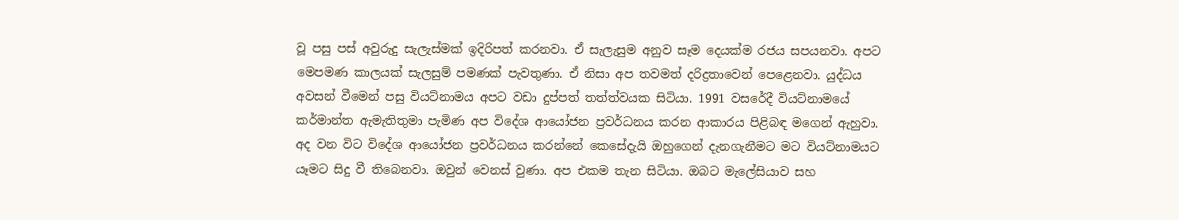වූ පසු පස් අවුරුදු සැලැස්මක් ඉදිරිපත් කරනවා. ඒ සැලැසුම අනුව සෑම දෙයක්ම රජය සපයනවා. අපට මෙපමණ කාලයක් සැලසුම් පමණක් පැවතුණා. ඒ නිසා අප තවමත් දරිද්‍රතාවෙන් පෙළෙනවා. යුද්ධය අවසන් වීමෙන් පසු වියට්නාමය අපට වඩා දුප්පත් තත්ත්වයක සිටියා. 1991 වසරේදී වියට්නාමයේ කර්මාන්ත ඇමැතිතුමා පැමිණ අප විදේශ ආයෝජන ප්‍රවර්ධනය කරන ආකාරය පිළිබඳ මගෙන් ඇහුවා. අද වන විට විදේශ ආයෝජන ප්‍රවර්ධනය කරන්නේ කෙසේදැයි ඔහුගෙන් දැනගැනීමට මට වියට්නාමයට යෑමට සිදු වී තිබෙනවා. ඔවුන් වෙනස් වුණා. අප එකම තැන සිටියා. ඔබට මැලේසියාව සහ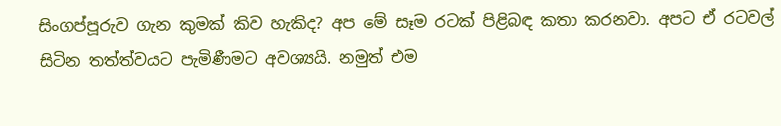සිංගප්පූරුව ගැන කුමක් කිව හැකිද? අප මේ සෑම රටක් පිළිබඳ කතා කරනවා. අපට ඒ රටවල් සිටින තත්ත්වයට පැමිණීමට අවශ්‍යයි. නමුත් එම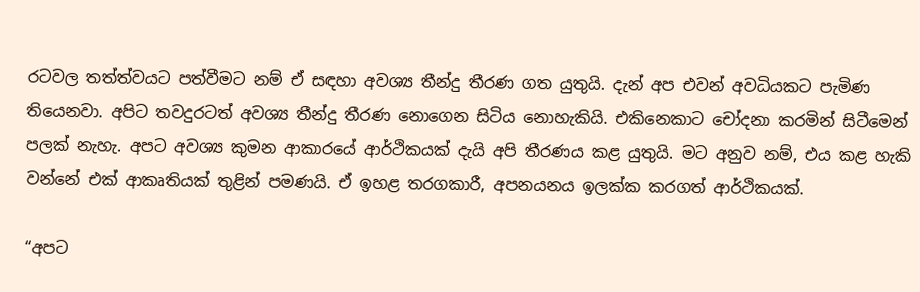රටවල තත්ත්වයට පත්වීමට නම් ඒ සඳහා අවශ්‍ය තීන්දු තීරණ ගත යුතුයි. දැන් අප එවන් අවධියකට පැමිණ තියෙනවා. අපිට තවදුරටත් අවශ්‍ය තීන්දු තීරණ නොගෙන සිටිය නොහැකියි. එකිනෙකාට චෝදනා කරමින් සිටීමෙන් පලක් නැහැ. අපට අවශ්‍ය කුමන ආකාරයේ ආර්ථිකයක් දැයි අපි තීරණය කළ යුතුයි. මට අනුව නම්, එය කළ හැකි වන්නේ එක් ආකෘතියක් තුළින් පමණයි. ඒ ඉහළ තරගකාරී, අපනයනය ඉලක්ක කරගත් ආර්ථිකයක්.

“අපට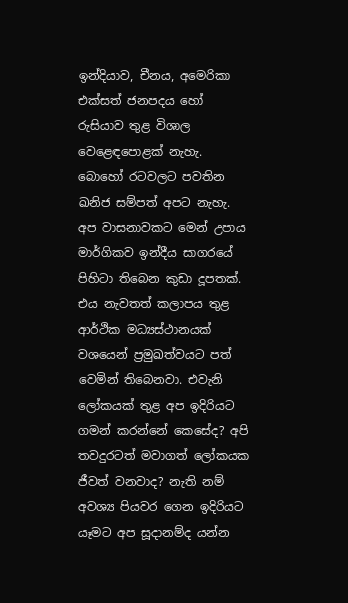ඉන්දියාව, චීනය, අමෙරිකා එක්සත් ජනපදය හෝ රුසියාව තුළ විශාල වෙළෙඳපොළක් නැහැ. බොහෝ රටවලට පවතින ඛනිජ සම්පත් අපට නැහැ. අප වාසනාවකට මෙන් උපාය මාර්ගිකව ඉන්දීය සාගරයේ පිහිටා තිබෙන කුඩා දූපතක්. එය නැවතත් කලාපය තුළ ආර්ථික මධ්‍යස්ථානයක් වශයෙන් ප්‍රමුඛත්වයට පත් වෙමින් තිබෙනවා. එවැනි ලෝකයක් තුළ අප ඉදිරියට ගමන් කරන්නේ කෙසේද? අපි තවදුරටත් මවාගත් ලෝකයක ජීවත් වනවාද? නැති නම් අවශ්‍ය පියවර ගෙන ඉදිරියට යෑමට අප සූදානම්ද යන්න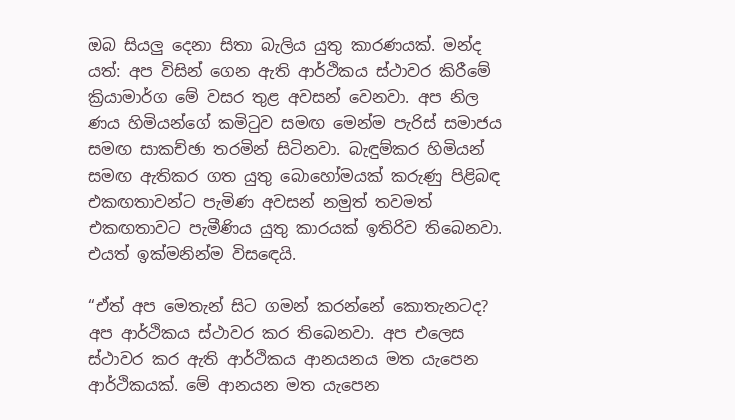ඔබ සියලු දෙනා සිතා බැලිය යුතු කාරණයක්. මන්ද යත්: අප විසින් ගෙන ඇති ආර්ථිකය ස්ථාවර කිරීමේ ක්‍රියාමාර්ග මේ වසර තුළ අවසන් වෙනවා. අප නිල ණය හිමියන්ගේ කමිටුව සමඟ මෙන්ම පැරිස් සමාජය සමඟ සාකච්ඡා තරමින් සිටිනවා. බැඳුම්කර හිමියන් සමඟ ඇතිකර ගත යුතු බොහෝමයක් කරුණු පිළිබඳ එකඟතාවන්ට පැමිණ අවසන් නමුත් තවමත් එකඟතාවට පැමීණිය යුතු කාරයක් ඉතිරිව තිබෙනවා. එයත් ඉක්මනින්ම විසඳෙයි.

“ඒත් අප මෙතැන් සිට ගමන් කරන්නේ කොතැනටද? අප ආර්ථිකය ස්ථාවර කර තිබෙනවා. අප එලෙස ස්ථාවර කර ඇති ආර්ථිකය ආනයනය මත යැපෙන ආර්ථිකයක්. මේ ආනයන මත යැපෙන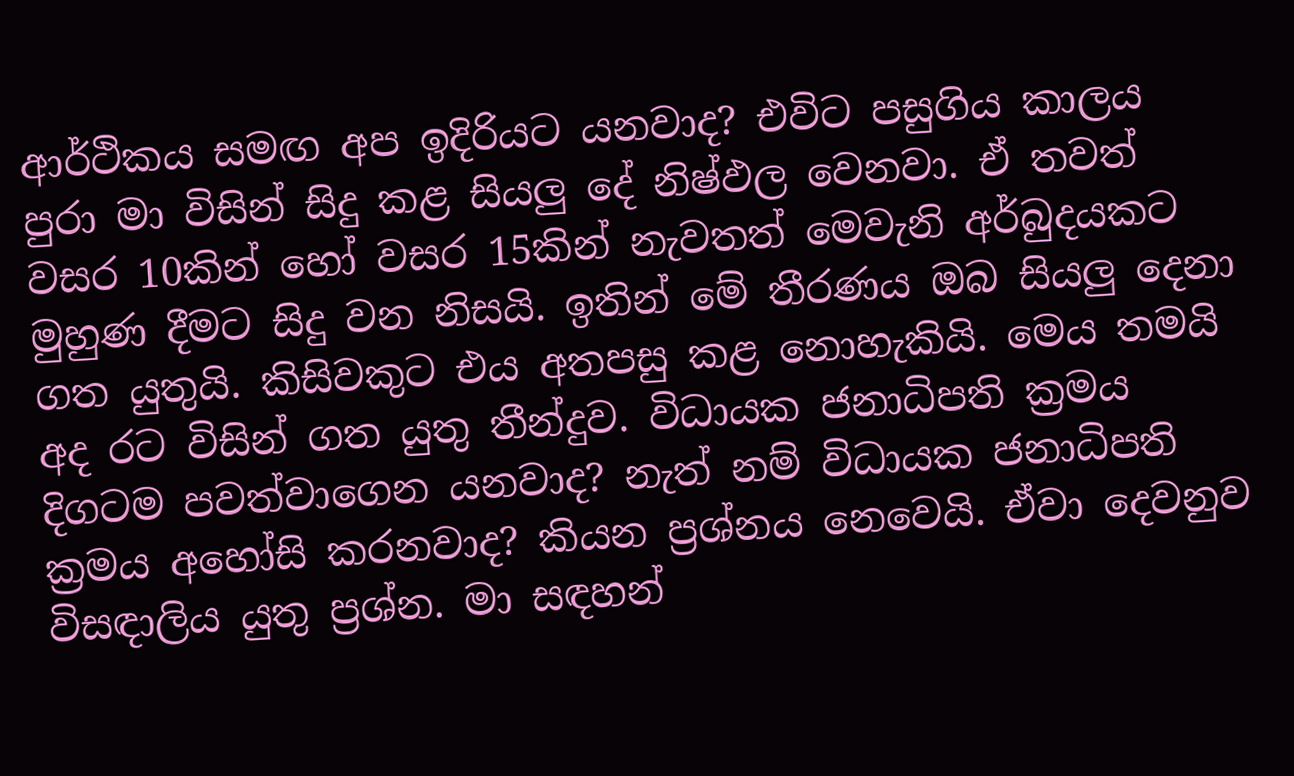ආර්ථිකය සමඟ අප ඉදිරියට යනවාද? එවිට පසුගිය කාලය පුරා මා විසින් සිදු කළ සියලු දේ නිෂ්ඵල වෙනවා. ඒ තවත් වසර 10කින් හෝ වසර 15කින් නැවතත් මෙවැනි අර්බුදයකට මුහුණ දීමට සිදු වන නිසයි. ඉතින් මේ තීරණය ඔබ සියලු දෙනා ගත යුතුයි. කිසිවකුට එය අතපසු කළ නොහැකියි. මෙය තමයි අද රට විසින් ගත යුතු තීන්දුව. විධායක ජනාධිපති ක්‍රමය දිගටම පවත්වාගෙන යනවාද? නැත් නම් විධායක ජනාධිපති ක්‍රමය අහෝසි කරනවාද? කියන ප්‍රශ්නය නෙවෙයි. ඒවා දෙවනුව විසඳාලිය යුතු ප්‍රශ්න. මා සඳහන්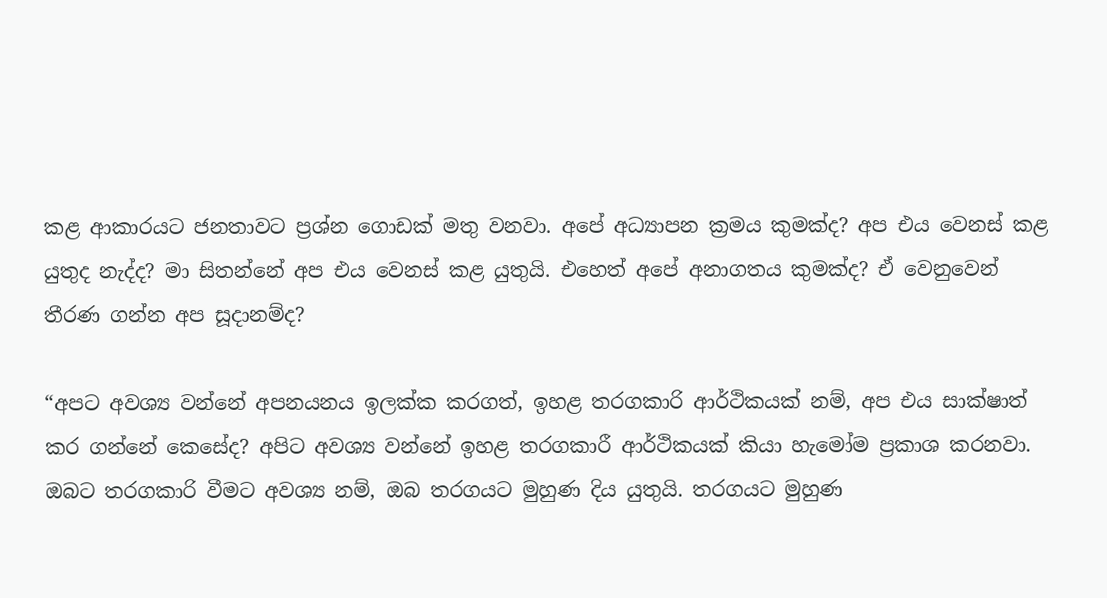කළ ආකාරයට ජනතාවට ප්‍රශ්න ගොඩක් මතු වනවා. අපේ අධ්‍යාපන ක්‍රමය කුමක්ද? අප එය වෙනස් කළ යුතුද නැද්ද? මා සිතන්නේ අප එය වෙනස් කළ යුතුයි. එහෙත් අපේ අනාගතය කුමක්ද? ඒ වෙනුවෙන් තීරණ ගන්න අප සූදානම්ද?

“අපට අවශ්‍ය වන්නේ අපනයනය ඉලක්ක කරගත්, ඉහළ තරගකාරි ආර්ථිකයක් නම්, අප එය සාක්ෂාත් කර ගන්නේ කෙසේද? අපිට අවශ්‍ය වන්නේ ඉහළ තරගකාරී ආර්ථිකයක් කියා හැමෝම ප්‍රකාශ කරනවා. ඔබට තරගකාරි වීමට අවශ්‍ය නම්, ඔබ තරගයට මුහුණ දිය යුතුයි. තරගයට මුහුණ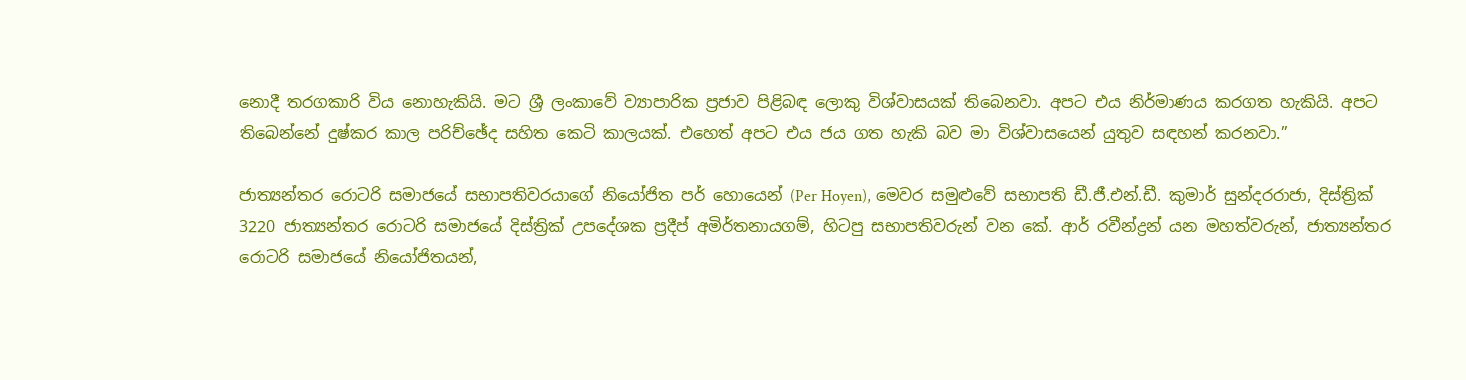නොදී තරගකාරි විය නොහැකියි. මට ශ්‍රී ලංකාවේ ව්‍යාපාරික ප්‍රජාව පිළිබඳ ලොකු විශ්වාසයක් තිබෙනවා. අපට එය නිර්මාණය කරගත හැකියි. අපට තිබෙන්නේ දුෂ්කර කාල පරිච්ඡේද සහිත කෙටි කාලයක්. එහෙත් අපට එය ජය ගත හැකි බව මා විශ්වාසයෙන් යුතුව සඳහන් කරනවා.”

ජාත්‍යන්තර රොටරි සමාජයේ සභාපතිවරයාගේ නියෝජිත පර් හොයෙන් (Per Hoyen), මෙවර සමුළුවේ සභාපති ඩී.ජී.එන්.ඩී. කුමාර් සුන්දරරාජා, දිස්ත්‍රික් 3220 ජාත්‍යන්තර රොටරි සමාජයේ දිස්ත්‍රික් උපදේශක ප්‍රදීප් අමිර්තනායගම්, හිටපු සභාපතිවරුන් වන කේ. ආර් රවීන්ද්‍රන් යන මහත්වරුන්, ජාත්‍යන්තර රොටරි සමාජයේ නියෝජිතයන්,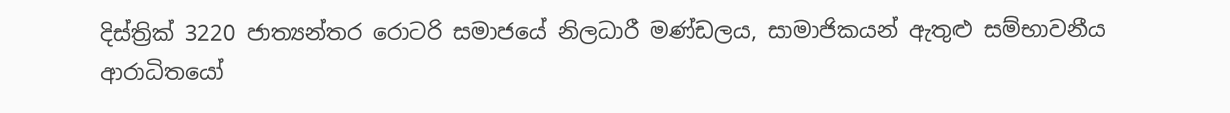දිස්ත්‍රික් 3220 ජාත්‍යන්තර රොටරි සමාජයේ නිලධාරී මණ්ඩලය, සාමාජිකයන් ඇතුළු සම්භාවනීය ආරාධිතයෝ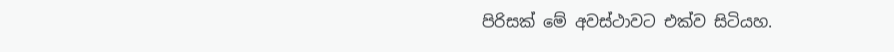පිරිසක් මේ අවස්ථාවට එක්ව සිටියහ.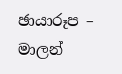ඡායාරූප – මාලන්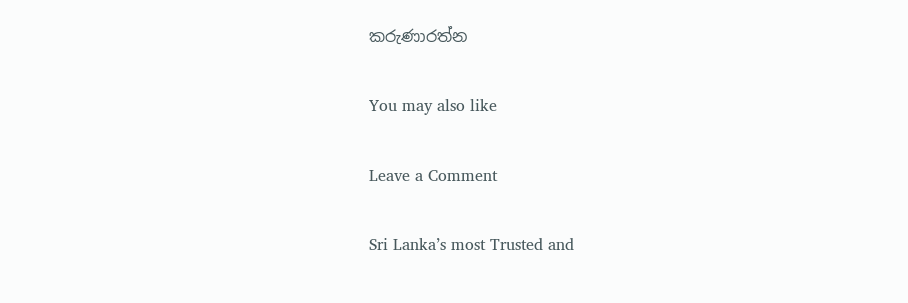කරුණාරත්න

You may also like

Leave a Comment

Sri Lanka’s most Trusted and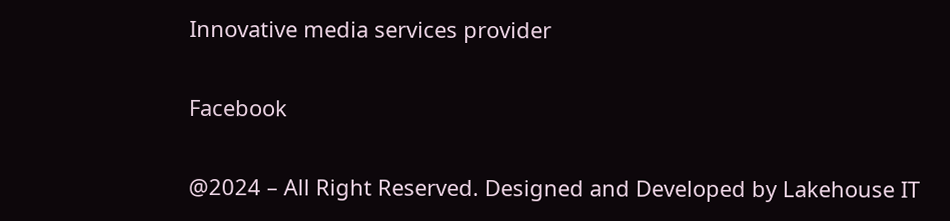Innovative media services provider

Facebook

@2024 – All Right Reserved. Designed and Developed by Lakehouse IT